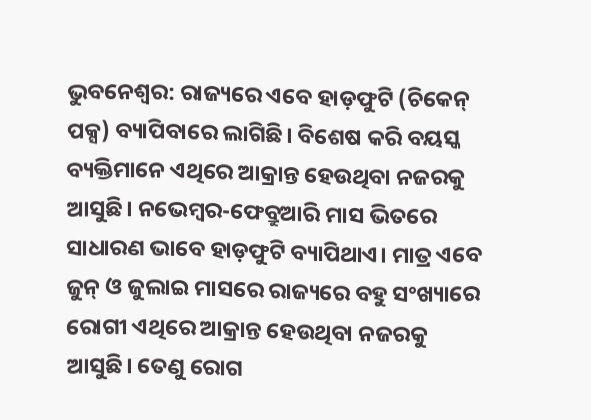ଭୁବନେଶ୍ବର: ରାଜ୍ୟରେ ଏବେ ହାଡ଼ଫୁଟି (ଚିକେନ୍ ପକ୍ସ) ବ୍ୟାପିବାରେ ଲାଗିଛି। ବିଶେଷ କରି ବୟସ୍କ ବ୍ୟକ୍ତିମାନେ ଏଥିରେ ଆକ୍ରାନ୍ତ ହେଉଥିବା ନଜରକୁ ଆସୁଛି। ନଭେମ୍ବର-ଫେବ୍ରୁଆରି ମାସ ଭିତରେ ସାଧାରଣ ଭାବେ ହାଡ଼ଫୁଟି ବ୍ୟାପିଥାଏ। ମାତ୍ର ଏବେ ଜୁନ୍ ଓ ଜୁଲାଇ ମାସରେ ରାଜ୍ୟରେ ବହୁ ସଂଖ୍ୟାରେ ରୋଗୀ ଏଥିରେ ଆକ୍ରାନ୍ତ ହେଉଥିବା ନଜରକୁ ଆସୁଛି। ତେଣୁ ରୋଗ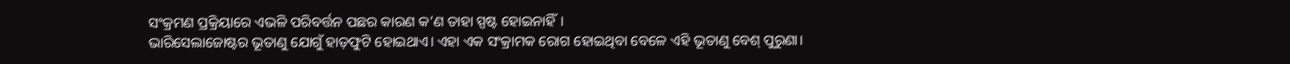ସଂକ୍ରମଣ ପ୍ରକ୍ରିୟାରେ ଏଭଳି ପରିବର୍ତ୍ତନ ପଛର କାରଣ କ’ଣ ତାହା ସ୍ପଷ୍ଟ ହୋଇନାହିଁ।
ଭାରିସେଲାଜୋଷ୍ଟର ଭୂତାଣୁ ଯୋଗୁଁ ହାଡ଼ଫୁଟି ହୋଇଥାଏ। ଏହା ଏକ ସଂକ୍ରାମକ ରୋଗ ହୋଇଥିବା ବେଳେ ଏହି ଭୂତାଣୁ ବେଶ୍ ପୁରୁଣା।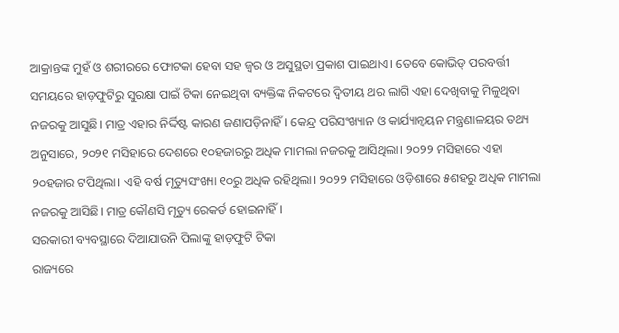ଆକ୍ରାନ୍ତଙ୍କ ମୁହଁ ଓ ଶରୀରରେ ଫୋଟକା ହେବା ସହ ଜ୍ବର ଓ ଅସୁସ୍ଥତା ପ୍ରକାଶ ପାଇଥାଏ। ତେବେ କୋଭିଡ୍ ପରବର୍ତ୍ତୀ ସମୟରେ ହାଡ଼ଫୁଟିରୁ ସୁରକ୍ଷା ପାଇଁ ଟିକା ନେଇଥିବା ବ୍ୟକ୍ତିଙ୍କ ନିକଟରେ ଦ୍ବିତୀୟ ଥର ଲାଗି ଏହା ଦେଖିବାକୁ ମିଳୁଥିବା ନଜରକୁ ଆସୁଛି। ମାତ୍ର ଏହାର ନିର୍ଦ୍ଦିଷ୍ଟ କାରଣ ଜଣାପଡ଼ିନାହିଁ। କେନ୍ଦ୍ର ପରିସଂଖ୍ୟାନ ଓ କାର୍ଯ୍ୟାନ୍ବୟନ ମନ୍ତ୍ରଣାଳୟର ତଥ୍ୟ ଅନୁସାରେ, ୨୦୨୧ ମସିହାରେ ଦେଶରେ ୧୦ହଜାରରୁ ଅଧିକ ମାମଲା ନଜରକୁ ଆସିଥିଲା। ୨୦୨୨ ମସିହାରେ ଏହା ୨୦ହଜାର ଟପିଥିଲା। ଏହି ବର୍ଷ ମୃତ୍ୟୁସଂଖ୍ୟା ୧୦ରୁ ଅଧିକ ରହିଥିଲା। ୨୦୨୨ ମସିହାରେ ଓଡ଼ିଶାରେ ୫ଶହରୁ ଅଧିକ ମାମଲା ନଜରକୁ ଆସିଛି। ମାତ୍ର କୌଣସି ମୃତ୍ୟୁ ରେକର୍ଡ ହୋଇନାହିଁ।
ସରକାରୀ ବ୍ୟବସ୍ଥାରେ ଦିଆଯାଉନି ପିଲାଙ୍କୁ ହାଡ଼ଫୁଟି ଟିକା
ରାଜ୍ୟରେ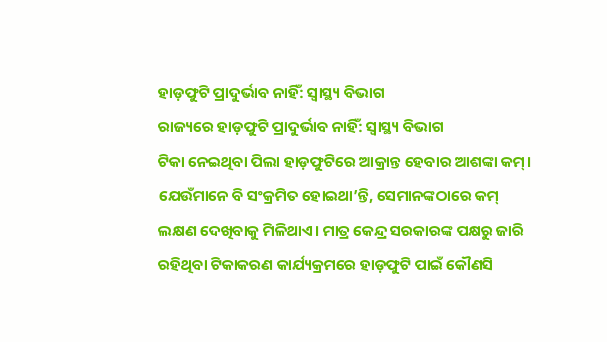ହାଡ଼ଫୁଟି ପ୍ରାଦୁର୍ଭାବ ନାହିଁ: ସ୍ବାସ୍ଥ୍ୟ ବିଭାଗ
ରାଜ୍ୟରେ ହାଡ଼ଫୁଟି ପ୍ରାଦୁର୍ଭାବ ନାହିଁ: ସ୍ବାସ୍ଥ୍ୟ ବିଭାଗ
ଟିକା ନେଇଥିବା ପିଲା ହାଡ଼ଫୁଟିରେ ଆକ୍ରାନ୍ତ ହେବାର ଆଶଙ୍କା କମ୍। ଯେଉଁମାନେ ବି ସଂକ୍ରମିତ ହୋଇଥା’ନ୍ତି, ସେମାନଙ୍କଠାରେ କମ୍ ଲକ୍ଷଣ ଦେଖିବାକୁ ମିଳିଥାଏ। ମାତ୍ର କେନ୍ଦ୍ର ସରକାରଙ୍କ ପକ୍ଷରୁ ଜାରି ରହିଥିବା ଟିକାକରଣ କାର୍ଯ୍ୟକ୍ରମରେ ହାଡ଼ଫୁଟି ପାଇଁ କୌଣସି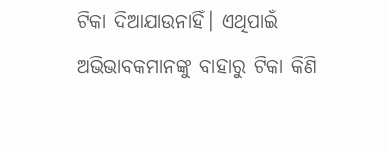ଟିକା ଦିଆଯାଉନାହିଁ। ଏଥିପାଇଁ ଅଭିଭାବକମାନଙ୍କୁ ବାହାରୁ ଟିକା କିଣି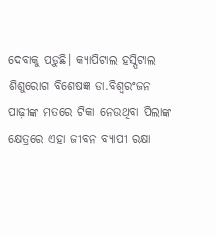ଦେବାକୁ ପଡ଼ୁଛି। କ୍ୟାପିଟାଲ ହସ୍ପିଟାଲ ଶିଶୁରୋଗ ବିଶେଷଜ୍ଞ ଡା.ବିଶ୍ବରଂଜନ ପାଢ଼ୀଙ୍କ ମତରେ ଟିକା ନେଉଥିବା ପିଲାଙ୍କ କ୍ଷେତ୍ରରେ ଏହା ଜୀବନ ବ୍ୟାପୀ ରକ୍ଷା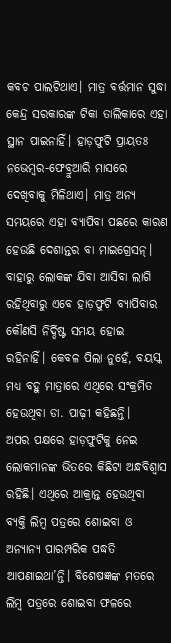କବଚ ପାଲଟିଥାଏ। ମାତ୍ର ବର୍ତ୍ତମାନ ସୁଦ୍ଧା କେନ୍ଦ୍ର ସରକାରଙ୍କ ଟିକା ତାଲିକାରେ ଏହା ସ୍ଥାନ ପାଇନାହିଁ। ହାଡ଼ଫୁଟି ପ୍ରାୟତଃ ନଭେମ୍ବର-ଫେବ୍ରୁଆରି ମାସରେ ଦେଖିବାକୁ ମିଳିଥାଏ। ମାତ୍ର ଅନ୍ୟ ସମୟରେ ଏହା ବ୍ୟାପିବା ପଛରେ କାରଣ ହେଉଛି ଦେଶାନ୍ତର ବା ମାଇଗ୍ରେସନ୍। ବାହାରୁ ଲୋକଙ୍କ ଯିବା ଆସିବା ଲାଗି ରହିଥିବାରୁ ଏବେ ହାଡ଼ଫୁଟି ବ୍ୟାପିବାର କୌଣସି ନିର୍ଦ୍ଦିଷ୍ଟ ସମୟ ହୋଇ ରହିନାହିଁ। କେବଳ ପିଲା ନୁହେଁ, ବୟସ୍କ ମଧ୍ୟ ବହୁ ମାତ୍ରାରେ ଏଥିରେ ସଂକ୍ରମିତ ହେଉଥିବା ଡା. ପାଢ଼ୀ କହିଛନ୍ତି।
ଅପର ପକ୍ଷରେ ହାଡ଼ଫୁଟିକୁ ନେଇ ଲୋକମାନଙ୍କ ଭିତରେ କିଛିଟା ଅନ୍ଧବିଶ୍ବାସ ରହିଛି। ଏଥିରେ ଆକ୍ରାନ୍ତ ହେଉଥିବା ବ୍ୟକ୍ତି ଲିମ୍ବ ପତ୍ରରେ ଶୋଇବା ଓ ଅନ୍ୟାନ୍ୟ ପାରମ୍ପରିକ ପଦ୍ଧତି ଆପଣାଇଥା’ନ୍ତି। ବିଶେଷଜ୍ଞଙ୍କ ମତରେ ଲିମ୍ବ ପତ୍ରରେ ଶୋଇବା ଫଳରେ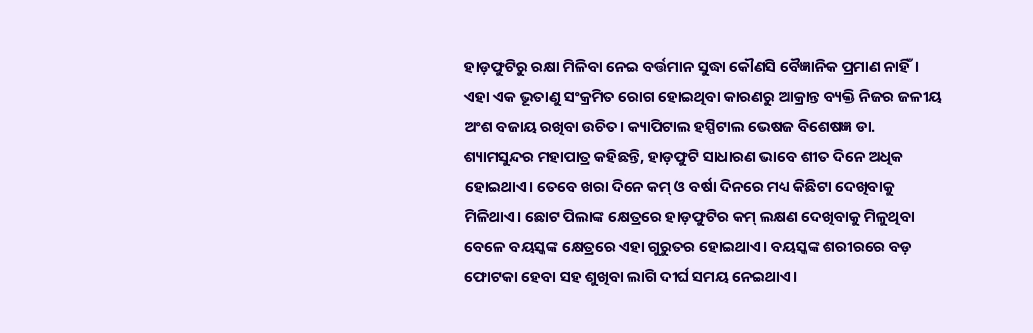ହାଡ଼ଫୁଟିରୁ ରକ୍ଷା ମିଳିବା ନେଇ ବର୍ତ୍ତମାନ ସୁଦ୍ଧା କୌଣସି ବୈଜ୍ଞାନିକ ପ୍ରମାଣ ନାହିଁ। ଏହା ଏକ ଭୂତାଣୁ ସଂକ୍ରମିତ ରୋଗ ହୋଇଥିବା କାରଣରୁ ଆକ୍ରାନ୍ତ ବ୍ୟକ୍ତି ନିଜର ଜଳୀୟ ଅଂଶ ବଜାୟ ରଖିବା ଉଚିତ। କ୍ୟାପିଟାଲ ହସ୍ପିଟାଲ ଭେଷଜ ବିଶେଷଜ୍ଞ ଡା. ଶ୍ୟାମସୁନ୍ଦର ମହାପାତ୍ର କହିଛନ୍ତି, ହାଡ଼ଫୁଟି ସାଧାରଣ ଭାବେ ଶୀତ ଦିନେ ଅଧିକ ହୋଇଥାଏ। ତେବେ ଖରା ଦିନେ କମ୍ ଓ ବର୍ଷା ଦିନରେ ମଧ୍ୟ କିଛିଟା ଦେଖିବାକୁ ମିଳିଥାଏ। ଛୋଟ ପିଲାଙ୍କ କ୍ଷେତ୍ରରେ ହାଡ଼ଫୁଟିର କମ୍ ଲକ୍ଷଣ ଦେଖିବାକୁ ମିଳୁଥିବା ବେଳେ ବୟସ୍କଙ୍କ କ୍ଷେତ୍ରରେ ଏହା ଗୁରୁତର ହୋଇଥାଏ। ବୟସ୍କଙ୍କ ଶରୀରରେ ବଡ଼ ଫୋଟକା ହେବା ସହ ଶୁଖିବା ଲାଗି ଦୀର୍ଘ ସମୟ ନେଇଥାଏ।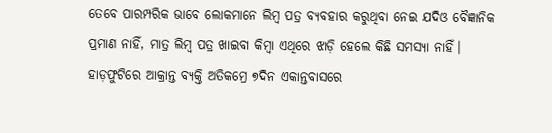ତେବେ ପାରମ୍ପରିକ ଭାବେ ଲୋକମାନେ ଲିମ୍ବ ପତ୍ର ବ୍ୟବହାର କରୁଥିବା ନେଇ ଯଦିଓ ବୈଜ୍ଞାନିକ ପ୍ରମାଣ ନାହିଁ, ମାତ୍ର ଲିମ୍ବ ପତ୍ର ଖାଇବା କିମ୍ବା ଏଥିରେ ଝାଡ଼ି ହେଲେ କିଛି ସମସ୍ୟା ନାହିଁ। ହାଡ଼ଫୁଟିରେ ଆକ୍ରାନ୍ତ ବ୍ୟକ୍ତି ଅତିକମ୍ରେ ୭ଦିନ ଏକାନ୍ତବାସରେ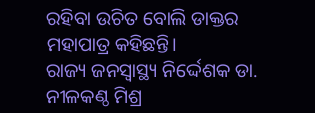ରହିବା ଉଚିତ ବୋଲି ଡାକ୍ତର ମହାପାତ୍ର କହିଛନ୍ତି।
ରାଜ୍ୟ ଜନସ୍ବାସ୍ଥ୍ୟ ନିର୍ଦ୍ଦେଶକ ଡା. ନୀଳକଣ୍ଠ ମିଶ୍ର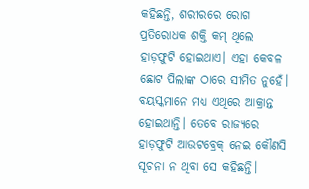କହିଛନ୍ତି, ଶରୀରରେ ରୋଗ ପ୍ରତିରୋଧକ ଶକ୍ତି କମ୍ ଥିଲେ ହାଡ଼ଫୁଟି ହୋଇଥାଏ। ଏହା କେବଳ ଛୋଟ ପିଲାଙ୍କ ଠାରେ ସୀମିତ ନୁହେଁ। ବୟସ୍କମାନେ ମଧ୍ୟ ଏଥିରେ ଆକ୍ରାନ୍ତ ହୋଇଥାନ୍ତି। ତେବେ ରାଜ୍ୟରେ ହାଡ଼ଫୁଟି ଆଉଟବ୍ରେକ୍ ନେଇ କୌଣସି ସୂଚନା ନ ଥିବା ସେ କହିଛନ୍ତି।